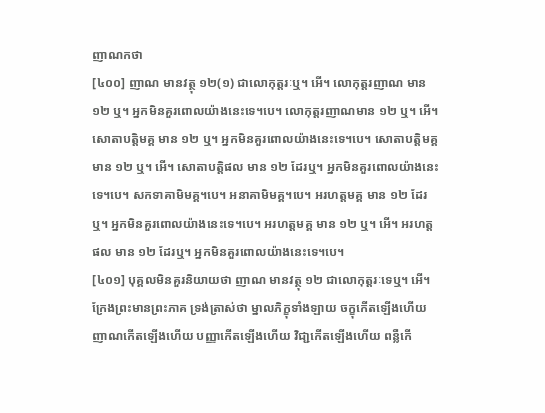ញាណកថា
[៤០០] ញាណ មានវត្ថុ ១២(១) ជាលោកុត្តរៈឬ។ អើ។ លោកុត្តរញាណ មាន ១២ ឬ។ អ្នកមិនគួរពោលយ៉ាងនេះទេ។បេ។ លោកុត្តរញាណមាន ១២ ឬ។ អើ។ សោតាបត្តិមគ្គ មាន ១២ ឬ។ អ្នកមិនគួរពោលយ៉ាងនេះទេ។បេ។ សោតាបត្តិមគ្គ មាន ១២ ឬ។ អើ។ សោតាបត្តិផល មាន ១២ ដែរឬ។ អ្នកមិនគួរពោលយ៉ាងនេះទេ។បេ។ សកទាគាមិមគ្គ។បេ។ អនាគាមិមគ្គ។បេ។ អរហត្តមគ្គ មាន ១២ ដែរឬ។ អ្នកមិនគួរពោលយ៉ាងនេះទេ។បេ។ អរហត្តមគ្គ មាន ១២ ឬ។ អើ។ អរហត្តផល មាន ១២ ដែរឬ។ អ្នកមិនគួរពោលយ៉ាងនេះទេ។បេ។
[៤០១] បុគ្គលមិនគួរនិយាយថា ញាណ មានវត្ថុ ១២ ជាលោកុត្តរៈទេឬ។ អើ។ ក្រែងព្រះមានព្រះភាគ ទ្រង់ត្រាស់ថា ម្នាលភិក្ខុទាំងឡាយ ចក្ខុកើតឡើងហើយ ញាណកើតឡើងហើយ បញ្ញាកើតឡើងហើយ វិជា្ជកើតឡើងហើយ ពន្លឺកើ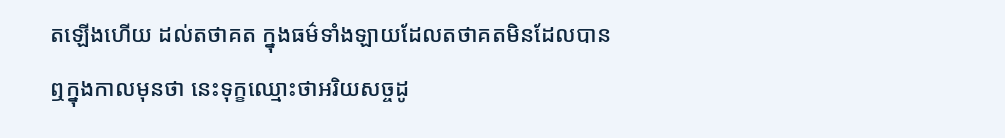តឡើងហើយ ដល់តថាគត ក្នុងធម៌ទាំងឡាយដែលតថាគតមិនដែលបានឮក្នុងកាលមុនថា នេះទុក្ខឈ្មោះថាអរិយសច្ចដូ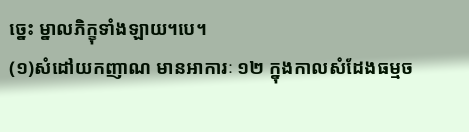ច្នេះ ម្នាលភិក្ខុទាំងឡាយ។បេ។
(១)សំដៅយកញាណ មានអាការៈ ១២ ក្នុងកាលសំដែងធម្មច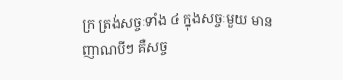ក្រ ត្រង់សច្ចៈទាំង ៤ ក្នុងសច្ចៈមួយ មានញាណបីៗ គឺសច្ច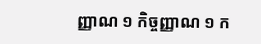ញ្ញាណ ១ កិច្ចញ្ញាណ ១ ក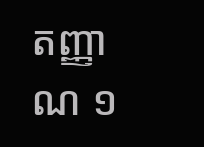តញ្ញាណ ១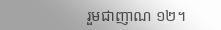រួមជាញាណ ១២។